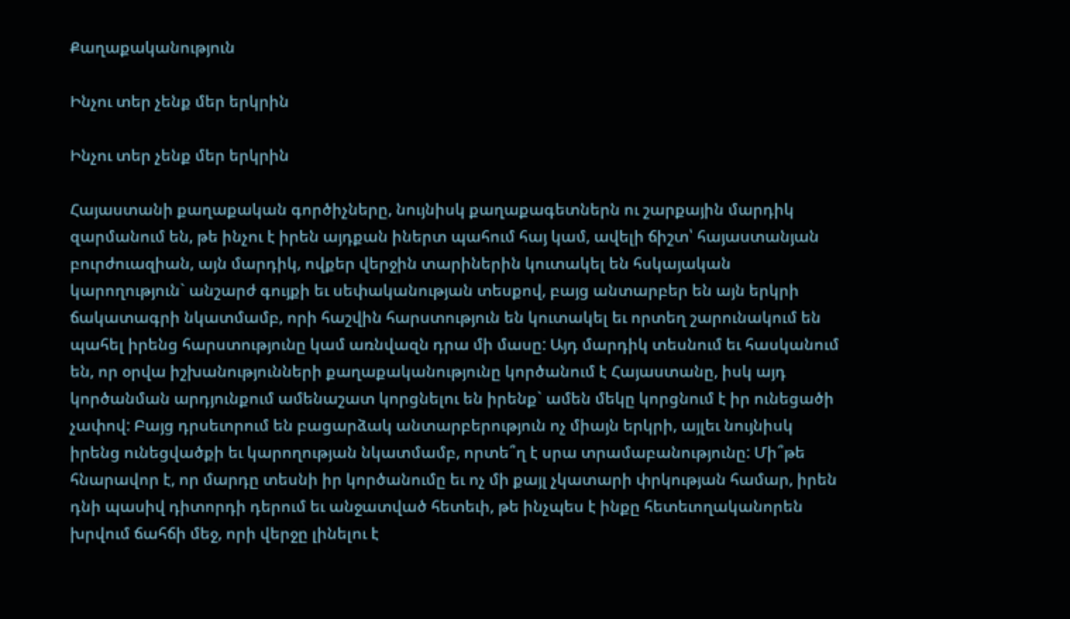Քաղաքականություն

Ինչու տեր չենք մեր երկրին

Ինչու տեր չենք մեր երկրին

Հայաստանի քաղաքական գործիչները, նույնիսկ քաղաքագետներն ու շարքային մարդիկ զարմանում են, թե ինչու է իրեն այդքան իներտ պահում հայ կամ, ավելի ճիշտ՝ հայաստանյան բուրժուազիան, այն մարդիկ, ովքեր վերջին տարիներին կուտակել են հսկայական կարողություն` անշարժ գույքի եւ սեփականության տեսքով, բայց անտարբեր են այն երկրի ճակատագրի նկատմամբ, որի հաշվին հարստություն են կուտակել եւ որտեղ շարունակում են պահել իրենց հարստությունը կամ առնվազն դրա մի մասը: Այդ մարդիկ տեսնում եւ հասկանում են, որ օրվա իշխանությունների քաղաքականությունը կործանում է Հայաստանը, իսկ այդ կործանման արդյունքում ամենաշատ կորցնելու են իրենք` ամեն մեկը կորցնում է իր ունեցածի չափով: Բայց դրսեւորում են բացարձակ անտարբերություն ոչ միայն երկրի, այլեւ նույնիսկ իրենց ունեցվածքի եւ կարողության նկատմամբ, որտե՞ղ է սրա տրամաբանությունը: Մի՞թե հնարավոր է, որ մարդը տեսնի իր կործանումը եւ ոչ մի քայլ չկատարի փրկության համար, իրեն դնի պասիվ դիտորդի դերում եւ անջատված հետեւի, թե ինչպես է ինքը հետեւողականորեն խրվում ճահճի մեջ, որի վերջը լինելու է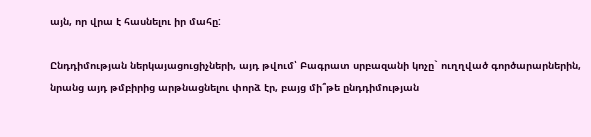այն, որ վրա է հասնելու իր մահը:

Ընդդիմության ներկայացուցիչների, այդ թվում՝ Բագրատ սրբազանի կոչը` ուղղված գործարարներին, նրանց այդ թմբիրից արթնացնելու փորձ էր, բայց մի՞թե ընդդիմության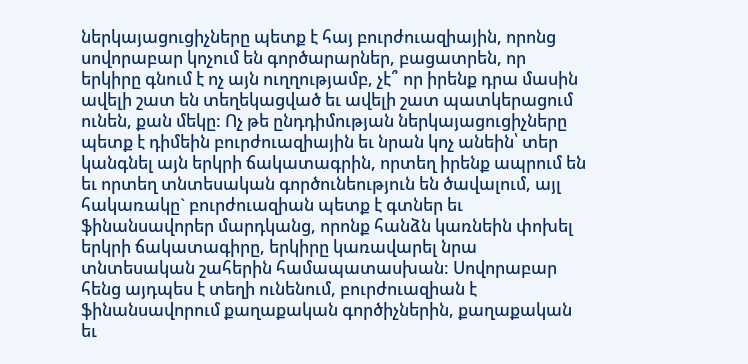ներկայացուցիչները պետք է հայ բուրժուազիային, որոնց սովորաբար կոչում են գործարարներ, բացատրեն, որ երկիրը գնում է ոչ այն ուղղությամբ, չէ՞ որ իրենք դրա մասին ավելի շատ են տեղեկացված եւ ավելի շատ պատկերացում ունեն, քան մեկը: Ոչ թե ընդդիմության ներկայացուցիչները պետք է դիմեին բուրժուազիային եւ նրան կոչ անեին՝ տեր կանգնել այն երկրի ճակատագրին, որտեղ իրենք ապրում են եւ որտեղ տնտեսական գործունեություն են ծավալում, այլ հակառակը` բուրժուազիան պետք է գտներ եւ ֆինանսավորեր մարդկանց, որոնք հանձն կառնեին փոխել երկրի ճակատագիրը, երկիրը կառավարել նրա տնտեսական շահերին համապատասխան: Սովորաբար հենց այդպես է տեղի ունենում, բուրժուազիան է ֆինանսավորում քաղաքական գործիչներին, քաղաքական եւ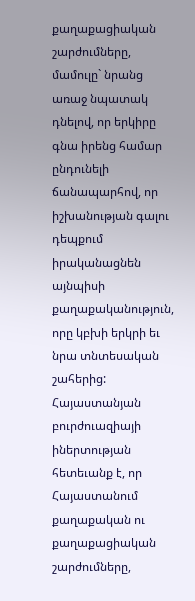քաղաքացիական շարժումները, մամուլը` նրանց առաջ նպատակ դնելով, որ երկիրը գնա իրենց համար ընդունելի ճանապարհով, որ իշխանության գալու դեպքում իրականացնեն այնպիսի քաղաքականություն, որը կբխի երկրի եւ նրա տնտեսական շահերից: Հայաստանյան բուրժուազիայի իներտության հետեւանք է, որ Հայաստանում քաղաքական ու քաղաքացիական շարժումները,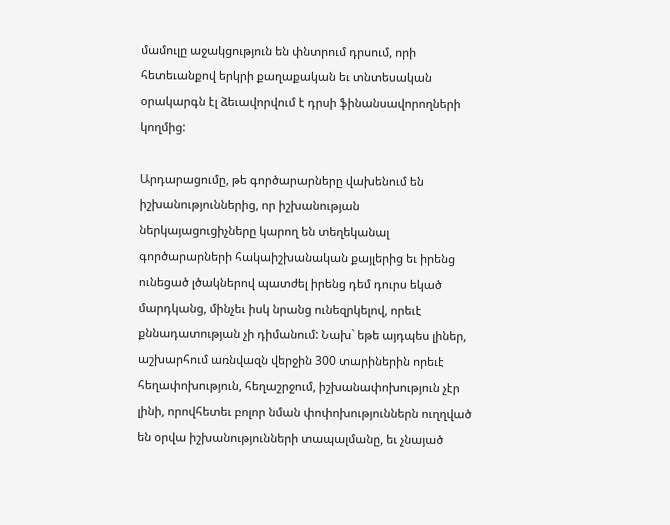մամուլը աջակցություն են փնտրում դրսում, որի հետեւանքով երկրի քաղաքական եւ տնտեսական օրակարգն էլ ձեւավորվում է դրսի ֆինանսավորողների կողմից:

Արդարացումը, թե գործարարները վախենում են իշխանություններից, որ իշխանության ներկայացուցիչները կարող են տեղեկանալ գործարարների հակաիշխանական քայլերից եւ իրենց ունեցած լծակներով պատժել իրենց դեմ դուրս եկած մարդկանց, մինչեւ իսկ նրանց ունեզրկելով, որեւէ քննադատության չի դիմանում: Նախ` եթե այդպես լիներ, աշխարհում առնվազն վերջին 300 տարիներին որեւէ հեղափոխություն, հեղաշրջում, իշխանափոխություն չէր լինի, որովհետեւ բոլոր նման փոփոխություններն ուղղված են օրվա իշխանությունների տապալմանը, եւ չնայած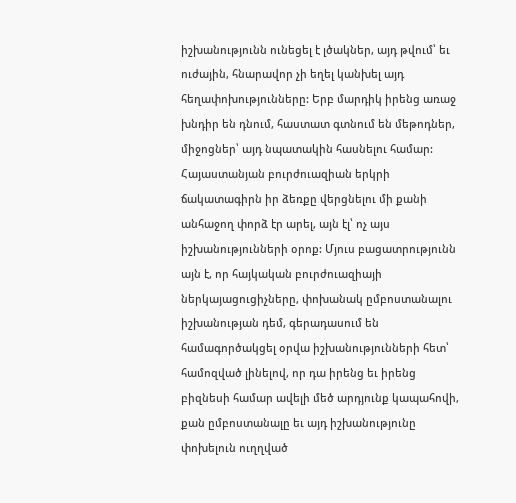իշխանությունն ունեցել է լծակներ, այդ թվում՝ եւ ուժային, հնարավոր չի եղել կանխել այդ հեղափոխությունները: Երբ մարդիկ իրենց առաջ խնդիր են դնում, հաստատ գտնում են մեթոդներ, միջոցներ՝ այդ նպատակին հասնելու համար: Հայաստանյան բուրժուազիան երկրի ճակատագիրն իր ձեռքը վերցնելու մի քանի անհաջող փորձ էր արել, այն էլ՝ ոչ այս իշխանությունների օրոք: Մյուս բացատրությունն այն է, որ հայկական բուրժուազիայի ներկայացուցիչները, փոխանակ ըմբոստանալու իշխանության դեմ, գերադասում են համագործակցել օրվա իշխանությունների հետ՝ համոզված լինելով, որ դա իրենց եւ իրենց բիզնեսի համար ավելի մեծ արդյունք կապահովի, քան ըմբոստանալը եւ այդ իշխանությունը փոխելուն ուղղված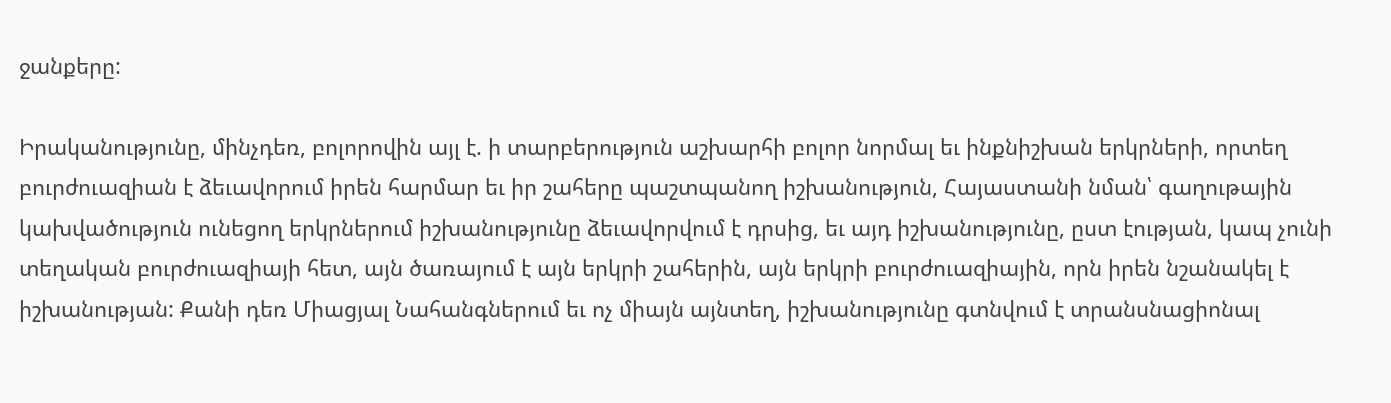ջանքերը:

Իրականությունը, մինչդեռ, բոլորովին այլ է. ի տարբերություն աշխարհի բոլոր նորմալ եւ ինքնիշխան երկրների, որտեղ բուրժուազիան է ձեւավորում իրեն հարմար եւ իր շահերը պաշտպանող իշխանություն, Հայաստանի նման՝ գաղութային կախվածություն ունեցող երկրներում իշխանությունը ձեւավորվում է դրսից, եւ այդ իշխանությունը, ըստ էության, կապ չունի տեղական բուրժուազիայի հետ, այն ծառայում է այն երկրի շահերին, այն երկրի բուրժուազիային, որն իրեն նշանակել է իշխանության: Քանի դեռ Միացյալ Նահանգներում եւ ոչ միայն այնտեղ, իշխանությունը գտնվում է տրանսնացիոնալ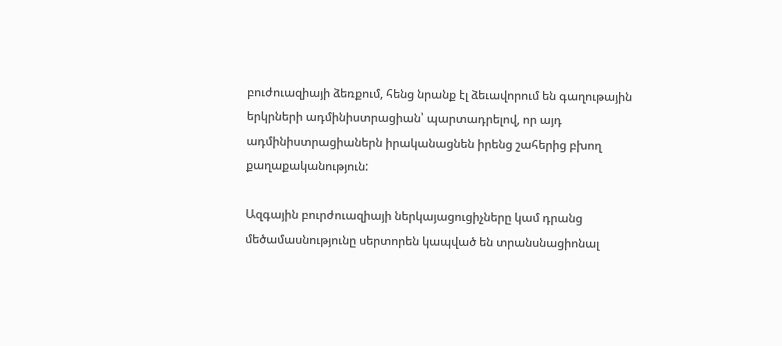բուժուազիայի ձեռքում, հենց նրանք էլ ձեւավորում են գաղութային երկրների ադմինիստրացիան՝ պարտադրելով, որ այդ ադմինիստրացիաներն իրականացնեն իրենց շահերից բխող քաղաքականություն:

Ազգային բուրժուազիայի ներկայացուցիչները կամ դրանց մեծամասնությունը սերտորեն կապված են տրանսնացիոնալ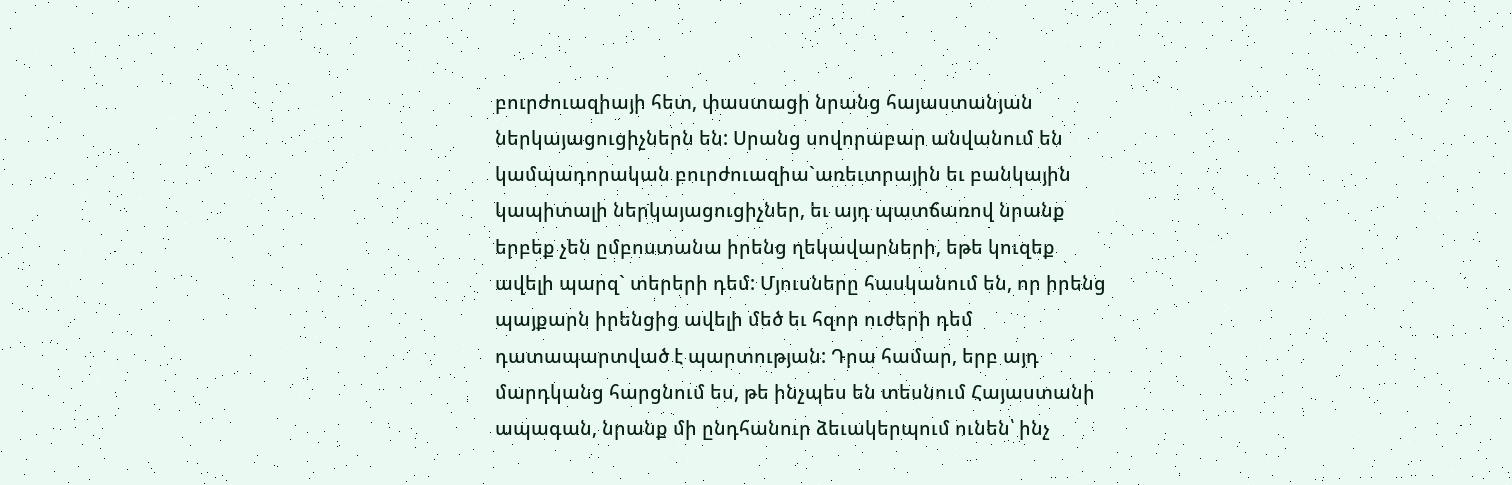բուրժուազիայի հետ, փաստացի նրանց հայաստանյան ներկայացուցիչներն են: Սրանց սովորաբար անվանում են կամպադորական բուրժուազիա`առեւտրային եւ բանկային կապիտալի ներկայացուցիչներ, եւ այդ պատճառով նրանք երբեք չեն ըմբոստանա իրենց ղեկավարների, եթե կուզեք ավելի պարզ` տերերի դեմ: Մյուսները հասկանում են, որ իրենց պայքարն իրենցից ավելի մեծ եւ հզոր ուժերի դեմ դատապարտված է պարտության: Դրա համար, երբ այդ մարդկանց հարցնում ես, թե ինչպես են տեսնում Հայաստանի ապագան, նրանք մի ընդհանուր ձեւակերպում ունեն՝ ինչ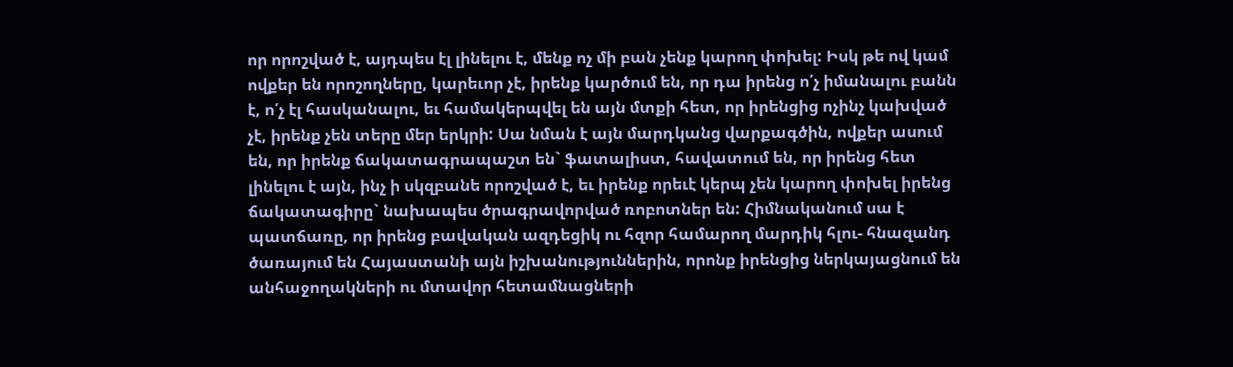որ որոշված է, այդպես էլ լինելու է, մենք ոչ մի բան չենք կարող փոխել: Իսկ թե ով կամ ովքեր են որոշողները, կարեւոր չէ, իրենք կարծում են, որ դա իրենց ո՛չ իմանալու բանն է, ո՛չ էլ հասկանալու, եւ համակերպվել են այն մտքի հետ, որ իրենցից ոչինչ կախված չէ, իրենք չեն տերը մեր երկրի: Սա նման է այն մարդկանց վարքագծին, ովքեր ասում են, որ իրենք ճակատագրապաշտ են` ֆատալիստ, հավատում են, որ իրենց հետ լինելու է այն, ինչ ի սկզբանե որոշված է, եւ իրենք որեւէ կերպ չեն կարող փոխել իրենց ճակատագիրը` նախապես ծրագրավորված ռոբոտներ են: Հիմնականում սա է պատճառը, որ իրենց բավական ազդեցիկ ու հզոր համարող մարդիկ հլու- հնազանդ ծառայում են Հայաստանի այն իշխանություններին, որոնք իրենցից ներկայացնում են անհաջողակների ու մտավոր հետամնացների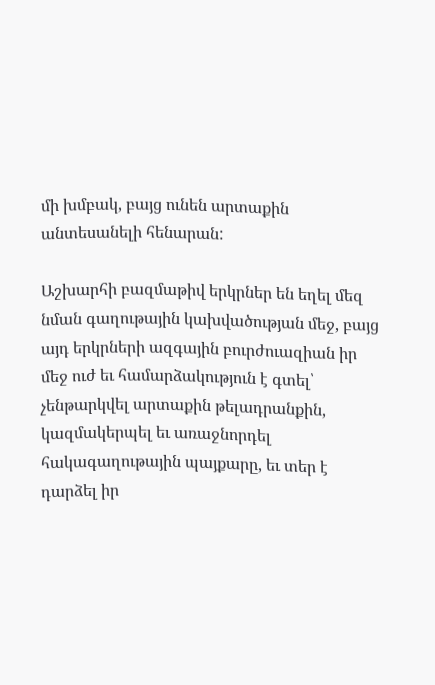մի խմբակ, բայց ունեն արտաքին անտեսանելի հենարան:

Աշխարհի բազմաթիվ երկրներ են եղել մեզ նման գաղութային կախվածության մեջ, բայց այդ երկրների ազգային բուրժուազիան իր մեջ ուժ եւ համարձակություն է գտել՝ չենթարկվել արտաքին թելադրանքին, կազմակերպել եւ առաջնորդել հակագաղութային պայքարը, եւ տեր է դարձել իր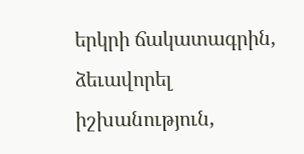երկրի ճակատագրին, ձեւավորել իշխանություն,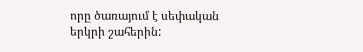որը ծառայում է սեփական երկրի շահերին: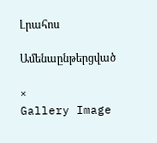Լրահոս

Ամենաընթերցված

×
Gallery Image